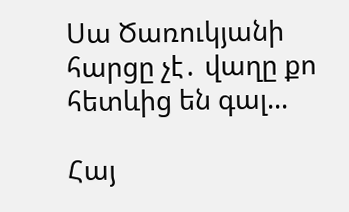Սա Ծառուկյանի հարցը չէ․ վաղը քո հետևից են գալ...

Հայ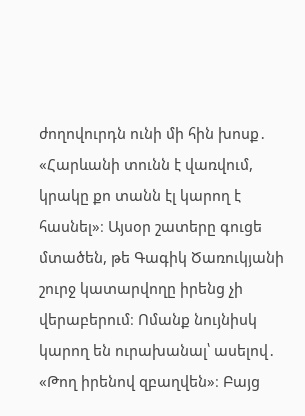ժողովուրդն ունի մի հին խոսք․ «Հարևանի տունն է վառվում, կրակը քո տանն էլ կարող է հասնել»։ Այսօր շատերը գուցե մտածեն, թե Գագիկ Ծառուկյանի շուրջ կատարվողը իրենց չի վերաբերում։ Ոմանք նույնիսկ կարող են ուրախանալ՝ ասելով․ «Թող իրենով զբաղվեն»։ Բայց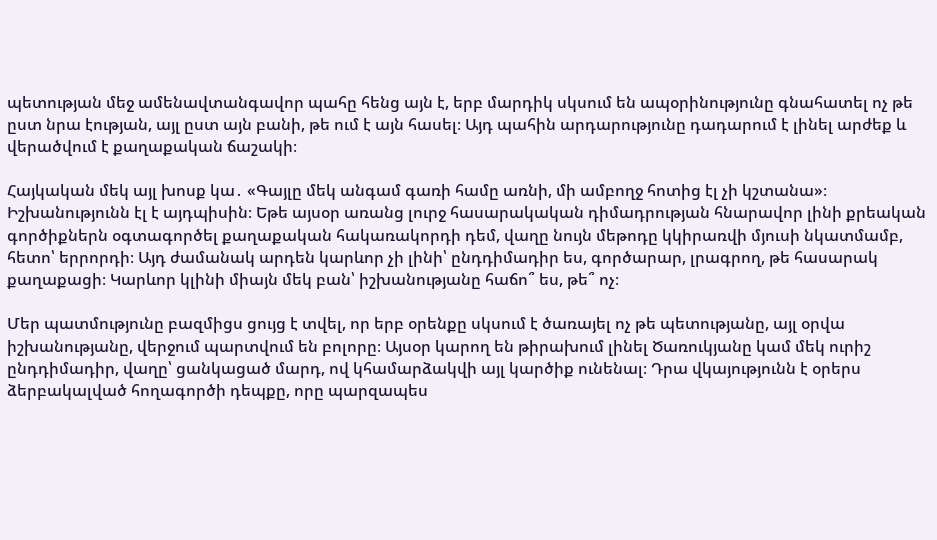պետության մեջ ամենավտանգավոր պահը հենց այն է, երբ մարդիկ սկսում են ապօրինությունը գնահատել ոչ թե ըստ նրա էության, այլ ըստ այն բանի, թե ում է այն հասել։ Այդ պահին արդարությունը դադարում է լինել արժեք և վերածվում է քաղաքական ճաշակի։

Հայկական մեկ այլ խոսք կա․ «Գայլը մեկ անգամ գառի համը առնի, մի ամբողջ հոտից էլ չի կշտանա»։ Իշխանությունն էլ է այդպիսին։ Եթե այսօր առանց լուրջ հասարակական դիմադրության հնարավոր լինի քրեական գործիքներն օգտագործել քաղաքական հակառակորդի դեմ, վաղը նույն մեթոդը կկիրառվի մյուսի նկատմամբ, հետո՝ երրորդի։ Այդ ժամանակ արդեն կարևոր չի լինի՝ ընդդիմադիր ես, գործարար, լրագրող, թե հասարակ քաղաքացի։ Կարևոր կլինի միայն մեկ բան՝ իշխանությանը հաճո՞ ես, թե՞ ոչ։

Մեր պատմությունը բազմիցս ցույց է տվել, որ երբ օրենքը սկսում է ծառայել ոչ թե պետությանը, այլ օրվա իշխանությանը, վերջում պարտվում են բոլորը։ Այսօր կարող են թիրախում լինել Ծառուկյանը կամ մեկ ուրիշ ընդդիմադիր, վաղը՝ ցանկացած մարդ, ով կհամարձակվի այլ կարծիք ունենալ։ Դրա վկայությունն է օրերս ձերբակալված հողագործի դեպքը, որը պարզապես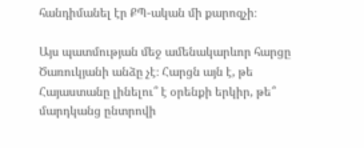հանդիմանել էր ՔՊ-ական մի քարոզչի։

Այս պատմության մեջ ամենակարևոր հարցը Ծառուկյանի անձը չէ։ Հարցն այն է, թե Հայաստանը լինելու՞ է օրենքի երկիր, թե՞ մարդկանց ընտրովի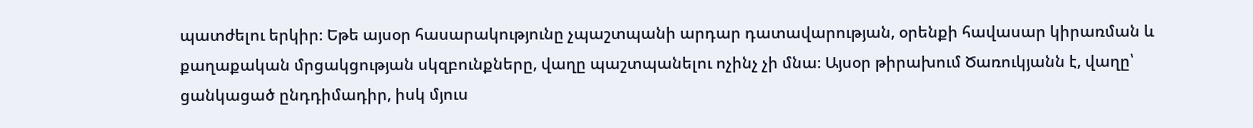պատժելու երկիր։ Եթե այսօր հասարակությունը չպաշտպանի արդար դատավարության, օրենքի հավասար կիրառման և քաղաքական մրցակցության սկզբունքները, վաղը պաշտպանելու ոչինչ չի մնա։ Այսօր թիրախում Ծառուկյանն է, վաղը՝ ցանկացած ընդդիմադիր, իսկ մյուս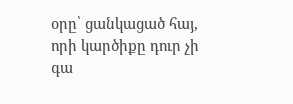օրը՝ ցանկացած հայ, որի կարծիքը դուր չի գա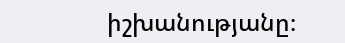իշխանությանը։